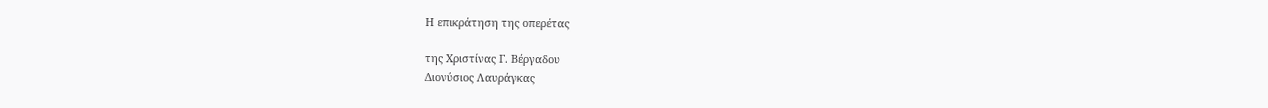Η επικράτηση της οπερέτας

της Χριστίνας Γ. Βέργαδου
Διονύσιος Λαυράγκας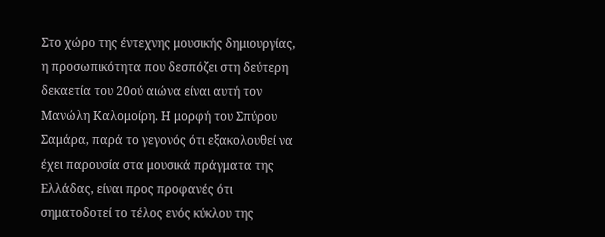Στο χώρο της έντεχνης μουσικής δημιουργίας, η προσωπικότητα που δεσπόζει στη δεύτερη δεκαετία του 20ού αιώνα είναι αυτή τον Μανώλη Καλομοίρη. Η μορφή του Σπύρου Σαμάρα, παρά το γεγονός ότι εξακολουθεί να έχει παρουσία στα μουσικά πράγματα της Ελλάδας, είναι προς προφανές ότι σηματοδοτεί το τέλος ενός κύκλου της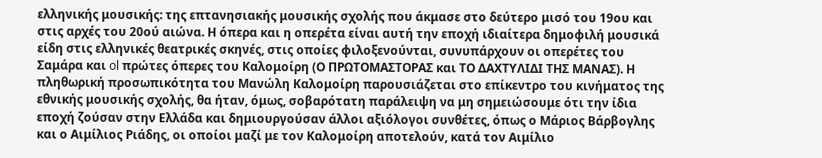ελληνικής μουσικής: της επτανησιακής μουσικής σχολής που άκμασε στο δεύτερο μισό του 19ου και στις αρχές του 20ού αιώνα. Η όπερα και η οπερέτα είναι αυτή την εποχή ιδιαίτερα δημοφιλή μουσικά είδη στις ελληνικές θεατρικές σκηνές, στις οποίες φιλοξενούνται, συνυπάρχουν οι οπερέτες του Σαμάρα και ol πρώτες όπερες του Καλομοίρη (Ο ΠΡΩΤΟΜΑΣΤΟΡΑΣ και ΤΟ ΔΑΧΤΥΛΙΔΙ ΤΗΣ ΜΑΝΑΣ). Η πληθωρική προσωπικότητα του Μανώλη Καλομοίρη παρουσιάζεται στο επίκεντρο του κινήματος της εθνικής μουσικής σχολής, θα ήταν, όμως, σοβαρότατη παράλειψη να μη σημειώσουμε ότι την ίδια εποχή ζούσαν στην Ελλάδα και δημιουργούσαν άλλοι αξιόλογοι συνθέτες, όπως ο Μάριος Βάρβογλης και ο Αιμίλιος Ριάδης, οι οποίοι μαζί με τον Καλομοίρη αποτελούν, κατά τον Αιμίλιο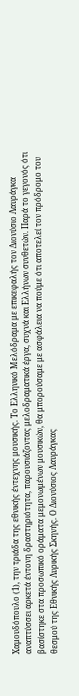Χαμουδόπουλο (1), την τριάδα της εθνικής έντεχνης μουσικής. Το Ελληνικό Μελόδραμα με επικεφαλής τον Διονύσιο Λαυράγκα αναπτύσσει αρκετά έντονη δραστηριότητα, παρουσιάζοντας μελοδραματικά έργα, συχνά και Ελλήνων συνθετών. Παρά το γεγονός ότι βασίστηκε στα προσωπικό οράματα μεμονωμένων μουσικών, θα μπορούσαμε με ασφάλεια να πούμε ότι αποτελεί τον πρόδρομο του θεσμού της Εθνικής Λυρικής Σκηνής. Ο Διονύσιος Λαυράγκας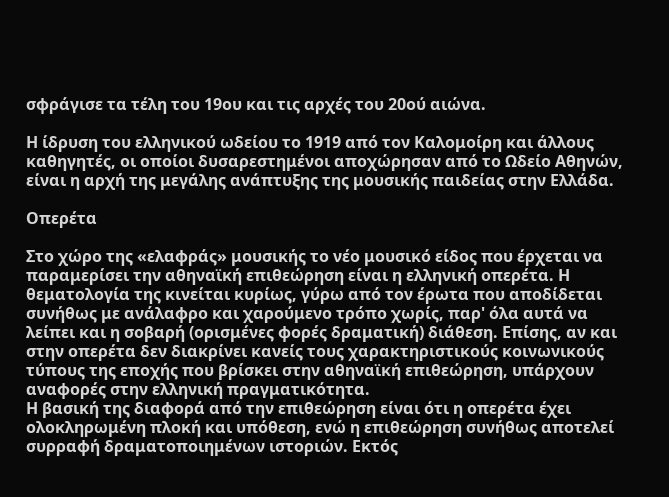σφράγισε τα τέλη του 19ου και τις αρχές του 20ού αιώνα.

Η ίδρυση του ελληνικού ωδείου το 1919 από τον Καλομοίρη και άλλους καθηγητές, οι οποίοι δυσαρεστημένοι αποχώρησαν από το Ωδείο Αθηνών, είναι η αρχή της μεγάλης ανάπτυξης της μουσικής παιδείας στην Ελλάδα.

Οπερέτα

Στο χώρο της «ελαφράς» μουσικής το νέο μουσικό είδος που έρχεται να παραμερίσει την αθηναϊκή επιθεώρηση είναι η ελληνική οπερέτα. Η θεματολογία της κινείται κυρίως, γύρω από τον έρωτα που αποδίδεται συνήθως με ανάλαφρο και χαρούμενο τρόπο χωρίς, παρ' όλα αυτά να λείπει και η σοβαρή (ορισμένες φορές δραματική) διάθεση. Επίσης, αν και στην οπερέτα δεν διακρίνει κανείς τους χαρακτηριστικούς κοινωνικούς τύπους της εποχής που βρίσκει στην αθηναϊκή επιθεώρηση, υπάρχουν αναφορές στην ελληνική πραγματικότητα.
Η βασική της διαφορά από την επιθεώρηση είναι ότι η οπερέτα έχει ολοκληρωμένη πλοκή και υπόθεση, ενώ η επιθεώρηση συνήθως αποτελεί συρραφή δραματοποιημένων ιστοριών. Εκτός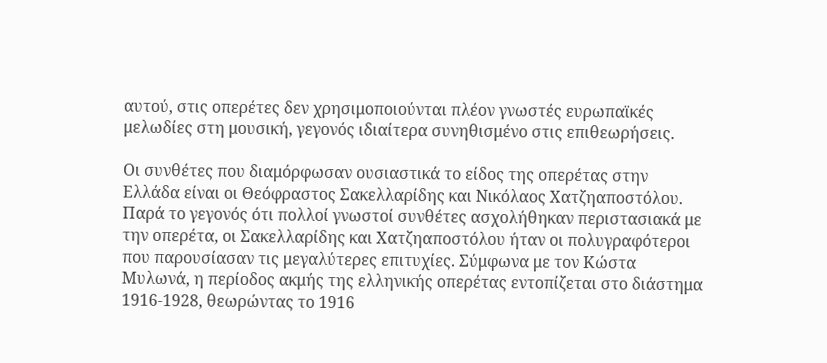αυτού, στις οπερέτες δεν χρησιμοποιούνται πλέον γνωστές ευρωπαϊκές μελωδίες στη μουσική, γεγονός ιδιαίτερα συνηθισμένο στις επιθεωρήσεις.

Οι συνθέτες που διαμόρφωσαν ουσιαστικά το είδος της οπερέτας στην Ελλάδα είναι οι Θεόφραστος Σακελλαρίδης και Νικόλαος Χατζηαποστόλου. Παρά το γεγονός ότι πολλοί γνωστοί συνθέτες ασχολήθηκαν περιστασιακά με την οπερέτα, οι Σακελλαρίδης και Χατζηαποστόλου ήταν οι πολυγραφότεροι που παρουσίασαν τις μεγαλύτερες επιτυχίες. Σύμφωνα με τον Κώστα Μυλωνά, η περίοδος ακμής της ελληνικής οπερέτας εντοπίζεται στο διάστημα 1916-1928, θεωρώντας το 1916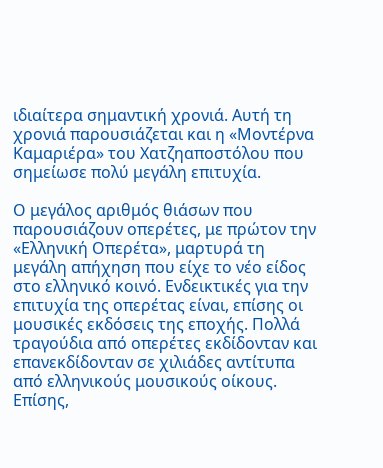ιδιαίτερα σημαντική χρονιά. Αυτή τη χρονιά παρουσιάζεται και η «Μοντέρνα Καμαριέρα» του Χατζηαποστόλου που σημείωσε πολύ μεγάλη επιτυχία.

Ο μεγάλος αριθμός θιάσων που παρουσιάζουν οπερέτες, με πρώτον την «Ελληνική Οπερέτα», μαρτυρά τη μεγάλη απήχηση που είχε το νέο είδος στο ελληνικό κοινό. Ενδεικτικές για την επιτυχία της οπερέτας είναι, επίσης οι μουσικές εκδόσεις της εποχής. Πολλά τραγούδια από οπερέτες εκδίδονταν και επανεκδίδονταν σε χιλιάδες αντίτυπα από ελληνικούς μουσικούς οίκους. Επίσης,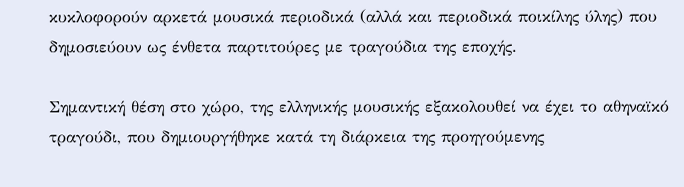κυκλοφορούν αρκετά μουσικά περιοδικά (αλλά και περιοδικά ποικίλης ύλης) που δημοσιεύουν ως ένθετα παρτιτούρες με τραγούδια της εποχής.

Σημαντική θέση στο χώρο, της ελληνικής μουσικής εξακολουθεί να έχει το αθηναϊκό τραγούδι, που δημιουργήθηκε κατά τη διάρκεια της προηγούμενης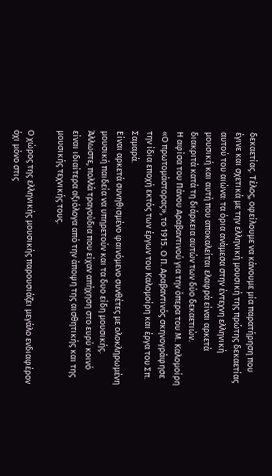δεκαετίας. Τέλος, οφείλουμε να κάνουμε μία παρατήρηση που έγινε και σχετικά με την ελληνική μουσική της πρώτης δεκαετίας αυτού του αιώνα: τα όρια ανάμεσα στην έντεχνη ελληνική μουσική και αυτή που αποκαλείται ελαφρά είναι αρκετά διακριτά κατά τη διάρκεια αυτών των δύο δεκαετιών.
Η αφίσα του Πάνου Αραβαντινού για την όπερα του Μ. Καλομοίρη «Ο πρωτομάστορας», το 1915. Ο Π. Αραβαντινός σκηνογράφησε την ίδια εποχή εκτός των έργων του Καλομοίρη και έργα του Σπ. Σαμαρά.
Είναι αρκετά συνηθισμένο φαινόμενο συνθέτες με ολοκληρωμένη μουσική παιδεία να υπηρετούν και τα δυο είδη μουσικής. Άλλωστε, πολλά τραγούδια που είχαν απήχηση στο ευρύ κοινό είναι ιδιαίτερα αξιόλογα από την άποψη της αισθητικής και της μουσικής τεχνικής τους.

Ο χώρος της ελληνικής μουσικής παρουσιάζει μεγάλο ενδιαφέρον όχι μόνο στις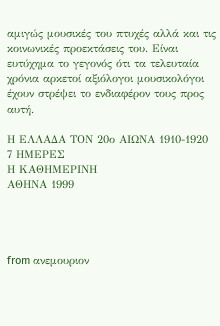αμιγώς μουσικές του πτυχές αλλά και τις κοινωνικές προεκτάσεις του. Είναι ευτύχημα το γεγονός ότι τα τελευταία χρόνια αρκετοί αξιόλογοι μουσικολόγοι έχουν στρέψει το ενδιαφέρον τους προς αυτή.

Η ΕΛΛΑΔΑ ΤΟΝ 20ο ΑΙΩΝΑ 1910-1920
7 ΗΜΕΡΕΣ
Η ΚΑΘΗΜΕΡΙΝΗ
ΑΘΗΝΑ 1999




from ανεμουριον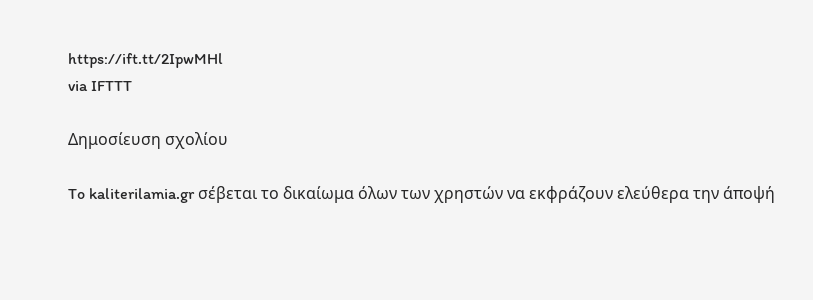https://ift.tt/2IpwMHl
via IFTTT

Δημοσίευση σχολίου

To kaliterilamia.gr σέβεται το δικαίωμα όλων των χρηστών να εκφράζουν ελεύθερα την άποψή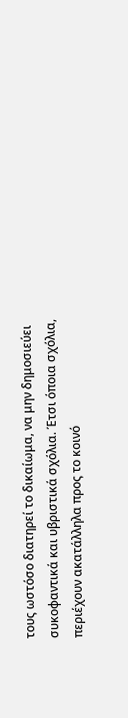τους ωστόσο διατηρεί το δικαίωμα, να μην δημοσιεύει συκοφαντικά και υβριστικά σχόλια. Έτσι όποια σχόλια, περιέχουν ακατάλληλα προς το κοινό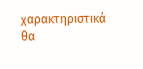χαρακτηριστικά θα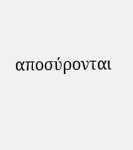αποσύρονται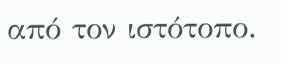από τον ιστότοπο.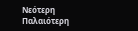Νεότερη Παλαιότερη